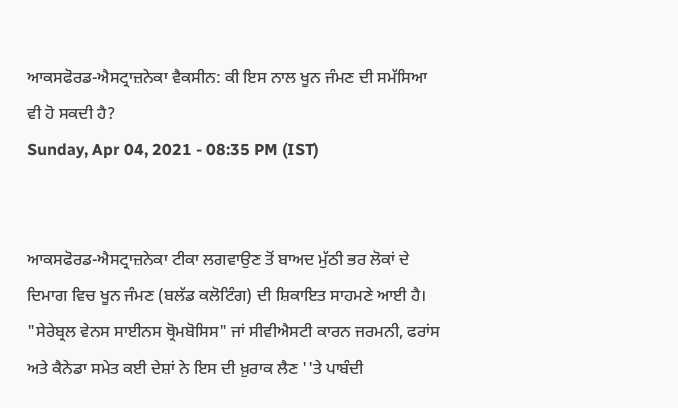ਆਕਸਫੋਰਡ-ਐਸਟ੍ਰਾਜ਼ਨੇਕਾ ਵੈਕਸੀਨ: ਕੀ ਇਸ ਨਾਲ ਖੂਨ ਜੰਮਣ ਦੀ ਸਮੱਸਿਆ ਵੀ ਹੋ ਸਕਦੀ ਹੈ?
Sunday, Apr 04, 2021 - 08:35 PM (IST)


ਆਕਸਫੋਰਡ-ਐਸਟ੍ਰਾਜ਼ਨੇਕਾ ਟੀਕਾ ਲਗਵਾਉਣ ਤੋਂ ਬਾਅਦ ਮੁੱਠੀ ਭਰ ਲੋਕਾਂ ਦੇ ਦਿਮਾਗ ਵਿਚ ਖੂਨ ਜੰਮਣ (ਬਲੱਡ ਕਲੋਟਿੰਗ) ਦੀ ਸ਼ਿਕਾਇਤ ਸਾਹਮਣੇ ਆਈ ਹੈ।
"ਸੇਰੇਬ੍ਰਲ ਵੇਨਸ ਸਾਈਨਸ ਥ੍ਰੋਮਬੋਸਿਸ" ਜਾਂ ਸੀਵੀਐਸਟੀ ਕਾਰਨ ਜਰਮਨੀ, ਫਰਾਂਸ ਅਤੇ ਕੈਨੇਡਾ ਸਮੇਤ ਕਈ ਦੇਸ਼ਾਂ ਨੇ ਇਸ ਦੀ ਖ਼ੁਰਾਕ ਲੈਣ ''ਤੇ ਪਾਬੰਦੀ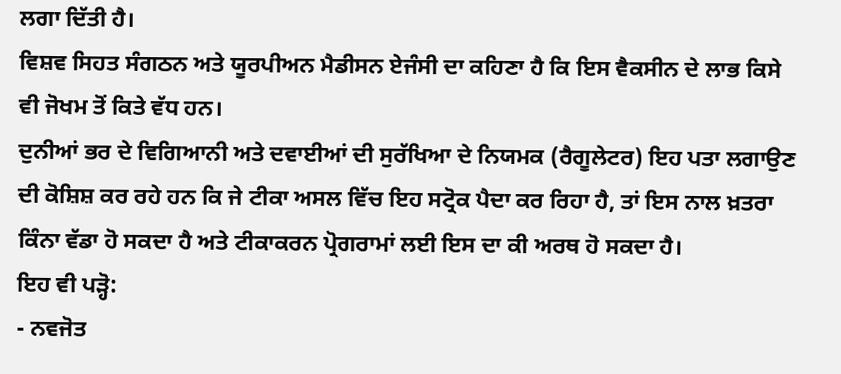ਲਗਾ ਦਿੱਤੀ ਹੈ।
ਵਿਸ਼ਵ ਸਿਹਤ ਸੰਗਠਨ ਅਤੇ ਯੂਰਪੀਅਨ ਮੈਡੀਸਨ ਏਜੰਸੀ ਦਾ ਕਹਿਣਾ ਹੈ ਕਿ ਇਸ ਵੈਕਸੀਨ ਦੇ ਲਾਭ ਕਿਸੇ ਵੀ ਜੋਖਮ ਤੋਂ ਕਿਤੇ ਵੱਧ ਹਨ।
ਦੁਨੀਆਂ ਭਰ ਦੇ ਵਿਗਿਆਨੀ ਅਤੇ ਦਵਾਈਆਂ ਦੀ ਸੁਰੱਖਿਆ ਦੇ ਨਿਯਮਕ (ਰੈਗੂਲੇਟਰ) ਇਹ ਪਤਾ ਲਗਾਉਣ ਦੀ ਕੋਸ਼ਿਸ਼ ਕਰ ਰਹੇ ਹਨ ਕਿ ਜੇ ਟੀਕਾ ਅਸਲ ਵਿੱਚ ਇਹ ਸਟ੍ਰੋਕ ਪੈਦਾ ਕਰ ਰਿਹਾ ਹੈ, ਤਾਂ ਇਸ ਨਾਲ ਖ਼ਤਰਾ ਕਿੰਨਾ ਵੱਡਾ ਹੋ ਸਕਦਾ ਹੈ ਅਤੇ ਟੀਕਾਕਰਨ ਪ੍ਰੋਗਰਾਮਾਂ ਲਈ ਇਸ ਦਾ ਕੀ ਅਰਥ ਹੋ ਸਕਦਾ ਹੈ।
ਇਹ ਵੀ ਪੜ੍ਹੋ:
- ਨਵਜੋਤ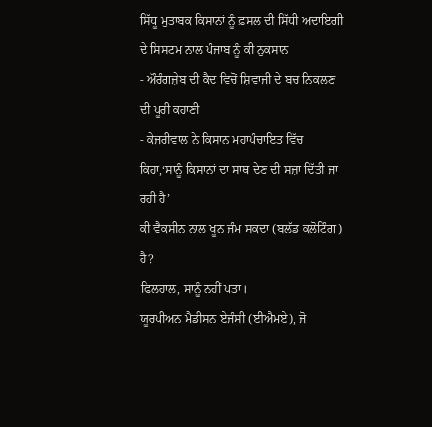ਸਿੱਧੂ ਮੁਤਾਬਕ ਕਿਸਾਨਾਂ ਨੂੰ ਫ਼ਸਲ ਦੀ ਸਿੱਧੀ ਅਦਾਇਗੀ ਦੇ ਸਿਸਟਮ ਨਾਲ ਪੰਜਾਬ ਨੂੰ ਕੀ ਨੁਕਸਾਨ
- ਔਰੰਗਜ਼ੇਬ ਦੀ ਕੈਦ ਵਿਚੋਂ ਸ਼ਿਵਾਜੀ ਦੇ ਬਚ ਨਿਕਲਣ ਦੀ ਪੂਰੀ ਕਹਾਣੀ
- ਕੇਜਰੀਵਾਲ ਨੇ ਕਿਸਾਨ ਮਹਾਪੰਚਾਇਤ ਵਿੱਚ ਕਿਹਾ,‘ਸਾਨੂੰ ਕਿਸਾਨਾਂ ਦਾ ਸਾਥ ਦੇਣ ਦੀ ਸਜ਼ਾ ਦਿੱਤੀ ਜਾ ਰਹੀ ਹੈ’
ਕੀ ਵੈਕਸੀਨ ਨਾਲ ਖੂਨ ਜੰਮ ਸਕਦਾ (ਬਲੱਡ ਕਲੋਟਿੰਗ) ਹੈ?
ਫਿਲਹਾਲ, ਸਾਨੂੰ ਨਹੀਂ ਪਤਾ।
ਯੂਰਪੀਅਨ ਮੈਡੀਸਨ ਏਜੰਸੀ (ਈਐਮਏ), ਜੋ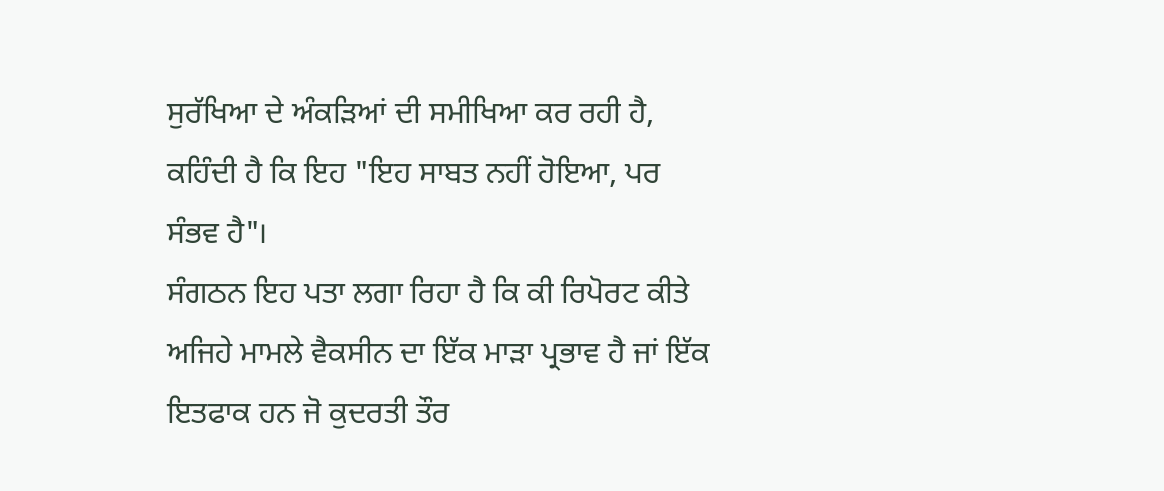ਸੁਰੱਖਿਆ ਦੇ ਅੰਕੜਿਆਂ ਦੀ ਸਮੀਖਿਆ ਕਰ ਰਹੀ ਹੈ, ਕਹਿੰਦੀ ਹੈ ਕਿ ਇਹ "ਇਹ ਸਾਬਤ ਨਹੀਂ ਹੋਇਆ, ਪਰ ਸੰਭਵ ਹੈ"।
ਸੰਗਠਨ ਇਹ ਪਤਾ ਲਗਾ ਰਿਹਾ ਹੈ ਕਿ ਕੀ ਰਿਪੋਰਟ ਕੀਤੇ ਅਜਿਹੇ ਮਾਮਲੇ ਵੈਕਸੀਨ ਦਾ ਇੱਕ ਮਾੜਾ ਪ੍ਰਭਾਵ ਹੈ ਜਾਂ ਇੱਕ ਇਤਫਾਕ ਹਨ ਜੋ ਕੁਦਰਤੀ ਤੌਰ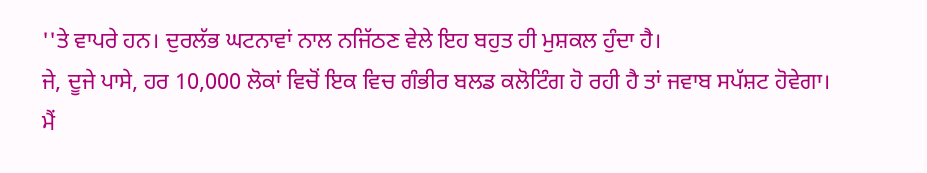''ਤੇ ਵਾਪਰੇ ਹਨ। ਦੁਰਲੱਭ ਘਟਨਾਵਾਂ ਨਾਲ ਨਜਿੱਠਣ ਵੇਲੇ ਇਹ ਬਹੁਤ ਹੀ ਮੁਸ਼ਕਲ ਹੁੰਦਾ ਹੈ।
ਜੇ, ਦੂਜੇ ਪਾਸੇ, ਹਰ 10,000 ਲੋਕਾਂ ਵਿਚੋਂ ਇਕ ਵਿਚ ਗੰਭੀਰ ਬਲਡ ਕਲੋਟਿੰਗ ਹੋ ਰਹੀ ਹੈ ਤਾਂ ਜਵਾਬ ਸਪੱਸ਼ਟ ਹੋਵੇਗਾ।
ਮੈਂ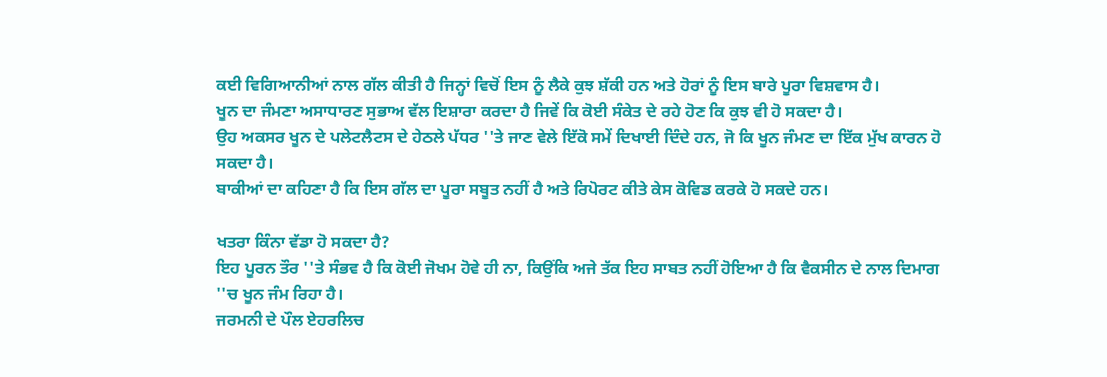ਕਈ ਵਿਗਿਆਨੀਆਂ ਨਾਲ ਗੱਲ ਕੀਤੀ ਹੈ ਜਿਨ੍ਹਾਂ ਵਿਚੋਂ ਇਸ ਨੂੰ ਲੈਕੇ ਕੁਝ ਸ਼ੱਕੀ ਹਨ ਅਤੇ ਹੋਰਾਂ ਨੂੰ ਇਸ ਬਾਰੇ ਪੂਰਾ ਵਿਸ਼ਵਾਸ ਹੈ।
ਖੂਨ ਦਾ ਜੰਮਣਾ ਅਸਾਧਾਰਣ ਸੁਭਾਅ ਵੱਲ ਇਸ਼ਾਰਾ ਕਰਦਾ ਹੈ ਜਿਵੇਂ ਕਿ ਕੋਈ ਸੰਕੇਤ ਦੇ ਰਹੇ ਹੋਣ ਕਿ ਕੁਝ ਵੀ ਹੋ ਸਕਦਾ ਹੈ।
ਉਹ ਅਕਸਰ ਖੂਨ ਦੇ ਪਲੇਟਲੈਟਸ ਦੇ ਹੇਠਲੇ ਪੱਧਰ ''ਤੇ ਜਾਣ ਵੇਲੇ ਇੱਕੋ ਸਮੇਂ ਦਿਖਾਈ ਦਿੰਦੇ ਹਨ, ਜੋ ਕਿ ਖੂਨ ਜੰਮਣ ਦਾ ਇੱਕ ਮੁੱਖ ਕਾਰਨ ਹੋ ਸਕਦਾ ਹੈ।
ਬਾਕੀਆਂ ਦਾ ਕਹਿਣਾ ਹੈ ਕਿ ਇਸ ਗੱਲ ਦਾ ਪੂਰਾ ਸਬੂਤ ਨਹੀਂ ਹੈ ਅਤੇ ਰਿਪੋਰਟ ਕੀਤੇ ਕੇਸ ਕੋਵਿਡ ਕਰਕੇ ਹੋ ਸਕਦੇ ਹਨ।

ਖਤਰਾ ਕਿੰਨਾ ਵੱਡਾ ਹੋ ਸਕਦਾ ਹੈ?
ਇਹ ਪੂਰਨ ਤੌਰ ''ਤੇ ਸੰਭਵ ਹੈ ਕਿ ਕੋਈ ਜੋਖਮ ਹੋਵੇ ਹੀ ਨਾ, ਕਿਉਂਕਿ ਅਜੇ ਤੱਕ ਇਹ ਸਾਬਤ ਨਹੀਂ ਹੋਇਆ ਹੈ ਕਿ ਵੈਕਸੀਨ ਦੇ ਨਾਲ ਦਿਮਾਗ ''ਚ ਖੂਨ ਜੰਮ ਰਿਹਾ ਹੈ।
ਜਰਮਨੀ ਦੇ ਪੌਲ ਏਹਰਲਿਚ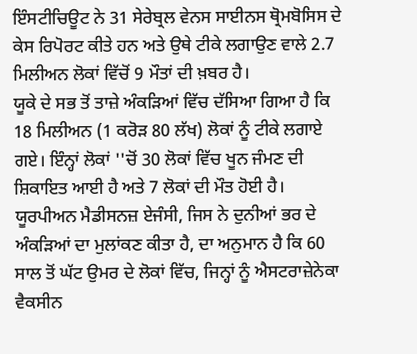ਇੰਸਟੀਚਿਊਟ ਨੇ 31 ਸੇਰੇਬ੍ਰਲ ਵੇਨਸ ਸਾਈਨਸ ਥ੍ਰੋਮਬੋਸਿਸ ਦੇ ਕੇਸ ਰਿਪੋਰਟ ਕੀਤੇ ਹਨ ਅਤੇ ਉਥੇ ਟੀਕੇ ਲਗਾਉਣ ਵਾਲੇ 2.7 ਮਿਲੀਅਨ ਲੋਕਾਂ ਵਿੱਚੋਂ 9 ਮੌਤਾਂ ਦੀ ਖ਼ਬਰ ਹੈ।
ਯੂਕੇ ਦੇ ਸਭ ਤੋਂ ਤਾਜ਼ੇ ਅੰਕੜਿਆਂ ਵਿੱਚ ਦੱਸਿਆ ਗਿਆ ਹੈ ਕਿ 18 ਮਿਲੀਅਨ (1 ਕਰੋੜ 80 ਲੱਖ) ਲੋਕਾਂ ਨੂੰ ਟੀਕੇ ਲਗਾਏ ਗਏ। ਇੰਨ੍ਹਾਂ ਲੋਕਾਂ ''ਚੋਂ 30 ਲੋਕਾਂ ਵਿੱਚ ਖੂਨ ਜੰਮਣ ਦੀ ਸ਼ਿਕਾਇਤ ਆਈ ਹੈ ਅਤੇ 7 ਲੋਕਾਂ ਦੀ ਮੌਤ ਹੋਈ ਹੈ।
ਯੂਰਪੀਅਨ ਮੈਡੀਸਨਜ਼ ਏਜੰਸੀ, ਜਿਸ ਨੇ ਦੁਨੀਆਂ ਭਰ ਦੇ ਅੰਕੜਿਆਂ ਦਾ ਮੁਲਾਂਕਣ ਕੀਤਾ ਹੈ, ਦਾ ਅਨੁਮਾਨ ਹੈ ਕਿ 60 ਸਾਲ ਤੋਂ ਘੱਟ ਉਮਰ ਦੇ ਲੋਕਾਂ ਵਿੱਚ, ਜਿਨ੍ਹਾਂ ਨੂੰ ਐਸਟਰਾਜ਼ੇਨੇਕਾ ਵੈਕਸੀਨ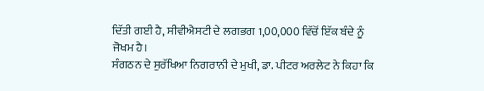ਦਿੱਤੀ ਗਈ ਹੈ, ਸੀਵੀਐਸਟੀ ਦੇ ਲਗਭਗ 1,00,000 ਵਿੱਚੋਂ ਇੱਕ ਬੰਦੇ ਨੂੰ ਜੋਖਮ ਹੈ।
ਸੰਗਠਨ ਦੇ ਸੁਰੱਖਿਆ ਨਿਗਰਾਨੀ ਦੇ ਮੁਖੀ, ਡਾ. ਪੀਟਰ ਅਰਲੇਟ ਨੇ ਕਿਹਾ ਕਿ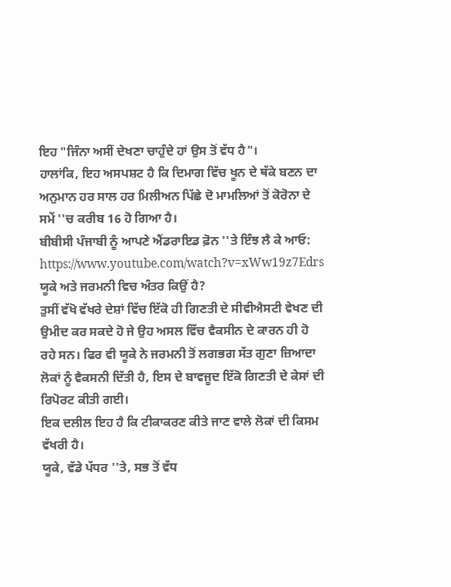ਇਹ "ਜਿੰਨਾ ਅਸੀਂ ਦੇਖਣਾ ਚਾਹੁੰਦੇ ਹਾਂ ਉਸ ਤੋਂ ਵੱਧ ਹੈ"।
ਹਾਲਾਂਕਿ, ਇਹ ਅਸਪਸ਼ਟ ਹੈ ਕਿ ਦਿਮਾਗ ਵਿੱਚ ਖੂਨ ਦੇ ਥੱਕੇ ਬਣਨ ਦਾ ਅਨੁਮਾਨ ਹਰ ਸਾਲ ਹਰ ਮਿਲੀਅਨ ਪਿੱਛੇ ਦੋ ਮਾਮਲਿਆਂ ਤੋਂ ਕੋਰੋਨਾ ਦੇ ਸਮੇਂ ''ਚ ਕਰੀਬ 16 ਹੋ ਗਿਆ ਹੈ।
ਬੀਬੀਸੀ ਪੰਜਾਬੀ ਨੂੰ ਆਪਣੇ ਐਂਡਰਾਇਡ ਫ਼ੋਨ ''ਤੇ ਇੰਝ ਲੈ ਕੇ ਆਓ:
https://www.youtube.com/watch?v=xWw19z7Edrs
ਯੂਕੇ ਅਤੇ ਜਰਮਨੀ ਵਿਚ ਅੰਤਰ ਕਿਉਂ ਹੈ?
ਤੁਸੀਂ ਵੱਖੋ ਵੱਖਰੇ ਦੇਸ਼ਾਂ ਵਿੱਚ ਇੱਕੋ ਹੀ ਗਿਣਤੀ ਦੇ ਸੀਵੀਐਸਟੀ ਵੇਖਣ ਦੀ ਉਮੀਦ ਕਰ ਸਕਦੇ ਹੋ ਜੇ ਉਹ ਅਸਲ ਵਿੱਚ ਵੈਕਸੀਨ ਦੇ ਕਾਰਨ ਹੀ ਹੋ ਰਹੇ ਸਨ। ਫਿਰ ਵੀ ਯੂਕੇ ਨੇ ਜਰਮਨੀ ਤੋਂ ਲਗਭਗ ਸੱਤ ਗੁਣਾ ਜ਼ਿਆਦਾ ਲੋਕਾਂ ਨੂੰ ਵੈਕਸਨੀ ਦਿੱਤੀ ਹੈ, ਇਸ ਦੇ ਬਾਵਜੂਦ ਇੱਕੋ ਗਿਣਤੀ ਦੇ ਕੇਸਾਂ ਦੀ ਰਿਪੋਰਟ ਕੀਤੀ ਗਈ।
ਇਕ ਦਲੀਲ ਇਹ ਹੈ ਕਿ ਟੀਕਾਕਰਣ ਕੀਤੇ ਜਾਣ ਵਾਲੇ ਲੋਕਾਂ ਦੀ ਕਿਸਮ ਵੱਖਰੀ ਹੈ।
ਯੂਕੇ, ਵੱਡੇ ਪੱਧਰ ''ਤੇ, ਸਭ ਤੋਂ ਵੱਧ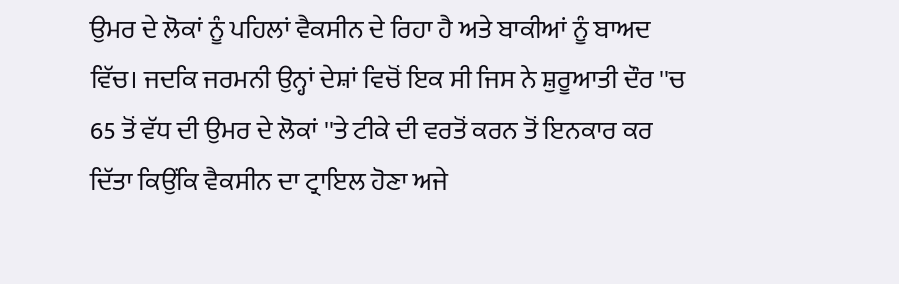ਉਮਰ ਦੇ ਲੋਕਾਂ ਨੂੰ ਪਹਿਲਾਂ ਵੈਕਸੀਨ ਦੇ ਰਿਹਾ ਹੈ ਅਤੇ ਬਾਕੀਆਂ ਨੂੰ ਬਾਅਦ ਵਿੱਚ। ਜਦਕਿ ਜਰਮਨੀ ਉਨ੍ਹਾਂ ਦੇਸ਼ਾਂ ਵਿਚੋਂ ਇਕ ਸੀ ਜਿਸ ਨੇ ਸ਼ੁਰੂਆਤੀ ਦੌਰ ''ਚ 65 ਤੋਂ ਵੱਧ ਦੀ ਉਮਰ ਦੇ ਲੋਕਾਂ ''ਤੇ ਟੀਕੇ ਦੀ ਵਰਤੋਂ ਕਰਨ ਤੋਂ ਇਨਕਾਰ ਕਰ ਦਿੱਤਾ ਕਿਉਂਕਿ ਵੈਕਸੀਨ ਦਾ ਟ੍ਰਾਇਲ ਹੋਣਾ ਅਜੇ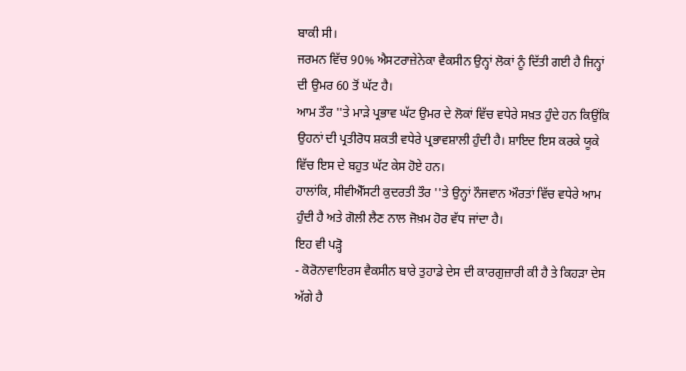ਬਾਕੀ ਸੀ।
ਜਰਮਨ ਵਿੱਚ 90% ਐਸਟਰਾਜ਼ੇਨੇਕਾ ਵੈਕਸੀਨ ਉਨ੍ਹਾਂ ਲੋਕਾਂ ਨੂੰ ਦਿੱਤੀ ਗਈ ਹੈ ਜਿਨ੍ਹਾਂ ਦੀ ਉਮਰ 60 ਤੋਂ ਘੱਟ ਹੈ।
ਆਮ ਤੌਰ ''ਤੇ ਮਾੜੇ ਪ੍ਰਭਾਵ ਘੱਟ ਉਮਰ ਦੇ ਲੋਕਾਂ ਵਿੱਚ ਵਧੇਰੇ ਸਖ਼ਤ ਹੁੰਦੇ ਹਨ ਕਿਉਂਕਿ ਉਹਨਾਂ ਦੀ ਪ੍ਰਤੀਰੋਧ ਸ਼ਕਤੀ ਵਧੇਰੇ ਪ੍ਰਭਾਵਸ਼ਾਲੀ ਹੁੰਦੀ ਹੈ। ਸ਼ਾਇਦ ਇਸ ਕਰਕੇ ਯੂਕੇ ਵਿੱਚ ਇਸ ਦੇ ਬਹੁਤ ਘੱਟ ਕੇਸ ਹੋਏ ਹਨ।
ਹਾਲਾਂਕਿ, ਸੀਵੀਐੱਸਟੀ ਕੁਦਰਤੀ ਤੌਰ ''ਤੇ ਉਨ੍ਹਾਂ ਨੌਜਵਾਨ ਔਰਤਾਂ ਵਿੱਚ ਵਧੇਰੇ ਆਮ ਹੁੰਦੀ ਹੈ ਅਤੇ ਗੋਲੀ ਲੈਣ ਨਾਲ ਜੋਖ਼ਮ ਹੋਰ ਵੱਧ ਜਾਂਦਾ ਹੈ।
ਇਹ ਵੀ ਪੜ੍ਹੋ
- ਕੋਰੋਨਾਵਾਇਰਸ ਵੈਕਸੀਨ ਬਾਰੇ ਤੁਹਾਡੇ ਦੇਸ ਦੀ ਕਾਰਗੁਜ਼ਾਰੀ ਕੀ ਹੈ ਤੇ ਕਿਹੜਾ ਦੇਸ ਅੱਗੇ ਹੈ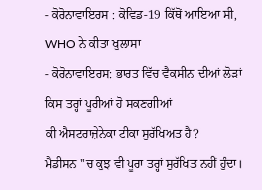- ਕੋਰੋਨਾਵਾਇਰਸ : ਕੋਵਿਡ-19 ਕਿੱਥੋਂ ਆਇਆ ਸੀ, WHO ਨੇ ਕੀਤਾ ਖੁਲਾਸਾ
- ਕੋਰੋਨਾਵਾਇਰਸ: ਭਾਰਤ ਵਿੱਚ ਵੈਕਸੀਨ ਦੀਆਂ ਲੋੜਾਂ ਕਿਸ ਤਰ੍ਹਾਂ ਪੂਰੀਆਂ ਹੋ ਸਕਣਗੀਆਂ
ਕੀ ਐਸਟਰਾਜ਼ੇਨੇਕਾ ਟੀਕਾ ਸੁਰੱਖਿਅਤ ਹੈ?
ਮੈਡੀਸਨ ''ਚ ਕੁਝ ਵੀ ਪੂਰਾ ਤਰ੍ਹਾਂ ਸੁਰੱਖਿਤ ਨਹੀਂ ਹੁੰਦਾ।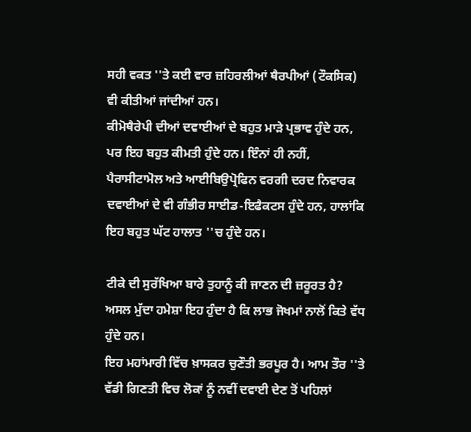ਸਹੀ ਵਕਤ ''ਤੇ ਕਈ ਵਾਰ ਜ਼ਹਿਰਲੀਆਂ ਥੈਰਪੀਆਂ (ਟੌਕਸਿਕ) ਵੀ ਕੀਤੀਆਂ ਜਾਂਦੀਆਂ ਹਨ।
ਕੀਮੋਥੈਰੇਪੀ ਦੀਆਂ ਦਵਾਈਆਂ ਦੇ ਬਹੁਤ ਮਾੜੇ ਪ੍ਰਭਾਵ ਹੁੰਦੇ ਹਨ, ਪਰ ਇਹ ਬਹੁਤ ਕੀਮਤੀ ਹੁੰਦੇ ਹਨ। ਇੰਨਾਂ ਹੀ ਨਹੀਂ, ਪੈਰਾਸੀਟਾਮੋਲ ਅਤੇ ਆਈਬਿਉਪ੍ਰੋਫਿਨ ਵਰਗੀ ਦਰਦ ਨਿਵਾਰਕ ਦਵਾਈਆਂ ਦੇ ਵੀ ਗੰਭੀਰ ਸਾਈਡ-ਇਫੈਕਟਸ ਹੁੰਦੇ ਹਨ, ਹਾਲਾਂਕਿ ਇਹ ਬਹੁਤ ਘੱਟ ਹਾਲਾਤ ''ਚ ਹੁੰਦੇ ਹਨ।

ਟੀਕੇ ਦੀ ਸੁਰੱਖਿਆ ਬਾਰੇ ਤੁਹਾਨੂੰ ਕੀ ਜਾਣਨ ਦੀ ਜ਼ਰੂਰਤ ਹੈ?
ਅਸਲ ਮੁੱਦਾ ਹਮੇਸ਼ਾ ਇਹ ਹੁੰਦਾ ਹੈ ਕਿ ਲਾਭ ਜੋਖਮਾਂ ਨਾਲੋਂ ਕਿਤੇ ਵੱਧ ਹੁੰਦੇ ਹਨ।
ਇਹ ਮਹਾਂਮਾਰੀ ਵਿੱਚ ਖ਼ਾਸਕਰ ਚੁਣੌਤੀ ਭਰਪੂਰ ਹੈ। ਆਮ ਤੌਰ ''ਤੇ ਵੱਡੀ ਗਿਣਤੀ ਵਿਚ ਲੋਕਾਂ ਨੂੰ ਨਵੀਂ ਦਵਾਈ ਦੇਣ ਤੋਂ ਪਹਿਲਾਂ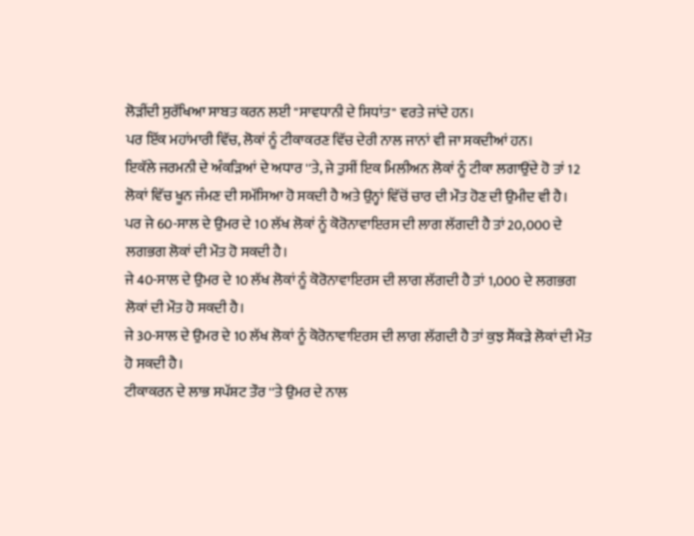ਲੋੜੀਂਦੀ ਸੁਰੱਖਿਆ ਸਾਬਤ ਕਰਨ ਲਈ "ਸਾਵਧਾਨੀ ਦੇ ਸਿਧਾਂਤ" ਵਰਤੇ ਜਾਂਦੇ ਹਨ।
ਪਰ ਇੱਕ ਮਹਾਂਮਾਰੀ ਵਿੱਚ, ਲੋਕਾਂ ਨੂੰ ਟੀਕਾਕਰਣ ਵਿੱਚ ਦੇਰੀ ਨਾਲ ਜਾਨਾਂ ਵੀ ਜਾ ਸਕਦੀਆਂ ਹਨ।
ਇਕੱਲੇ ਜਰਮਨੀ ਦੇ ਅੰਕੜਿਆਂ ਦੇ ਅਧਾਰ ''ਤੇ, ਜੇ ਤੁਸੀਂ ਇਕ ਮਿਲੀਅਨ ਲੋਕਾਂ ਨੂੰ ਟੀਕਾ ਲਗਾਉਂਦੇ ਹੋ ਤਾਂ 12 ਲੋਕਾਂ ਵਿੱਚ ਖੂਨ ਜੰਮਣ ਦੀ ਸਮੱਸਿਆ ਹੋ ਸਕਦੀ ਹੈ ਅਤੇ ਉਨ੍ਹਾਂ ਵਿੱਚੋਂ ਚਾਰ ਦੀ ਮੌਤ ਹੋਣ ਦੀ ਉਮੀਦ ਵੀ ਹੈ।
ਪਰ ਜੇ 60-ਸਾਲ ਦੇ ਉਮਰ ਦੇ 10 ਲੱਖ ਲੋਕਾਂ ਨੂੰ ਕੋਰੋਨਾਵਾਇਰਸ ਦੀ ਲਾਗ ਲੱਗਦੀ ਹੈ ਤਾਂ 20,000 ਦੇ ਲਗਭਗ ਲੋਕਾਂ ਦੀ ਮੌਤ ਹੋ ਸਕਦੀ ਹੈ।
ਜੇ 40-ਸਾਲ ਦੇ ਉਮਰ ਦੇ 10 ਲੱਖ ਲੋਕਾਂ ਨੂੰ ਕੋਰੋਨਾਵਾਇਰਸ ਦੀ ਲਾਗ ਲੱਗਦੀ ਹੈ ਤਾਂ 1,000 ਦੇ ਲਗਭਗ ਲੋਕਾਂ ਦੀ ਮੌਤ ਹੋ ਸਕਦੀ ਹੈ।
ਜੇ 30-ਸਾਲ ਦੇ ਉਮਰ ਦੇ 10 ਲੱਖ ਲੋਕਾਂ ਨੂੰ ਕੋਰੋਨਾਵਾਇਰਸ ਦੀ ਲਾਗ ਲੱਗਦੀ ਹੈ ਤਾਂ ਕੁਝ ਸੈਂਕੜੇ ਲੋਕਾਂ ਦੀ ਮੌਤ ਹੋ ਸਕਦੀ ਹੈ।
ਟੀਕਾਕਰਨ ਦੇ ਲਾਭ ਸਪੱਸ਼ਟ ਤੌਰ ''ਤੇ ਉਮਰ ਦੇ ਨਾਲ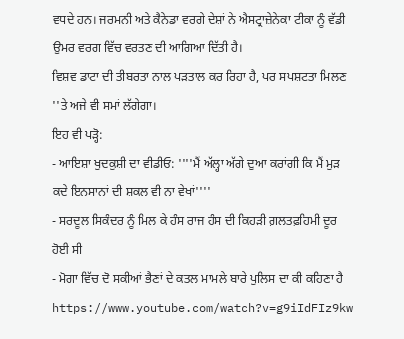ਵਧਦੇ ਹਨ। ਜਰਮਨੀ ਅਤੇ ਕੈਨੇਡਾ ਵਰਗੇ ਦੇਸ਼ਾਂ ਨੇ ਐਸਟ੍ਰਾਜ਼ੇਨੇਕਾ ਟੀਕਾ ਨੂੰ ਵੱਡੀ ਉਮਰ ਵਰਗ ਵਿੱਚ ਵਰਤਣ ਦੀ ਆਗਿਆ ਦਿੱਤੀ ਹੈ।
ਵਿਸ਼ਵ ਡਾਟਾ ਦੀ ਤੀਬਰਤਾ ਨਾਲ ਪੜਤਾਲ ਕਰ ਰਿਹਾ ਹੈ, ਪਰ ਸਪਸ਼ਟਤਾ ਮਿਲਣ ''ਤੇ ਅਜੇ ਵੀ ਸਮਾਂ ਲੱਗੇਗਾ।
ਇਹ ਵੀ ਪੜ੍ਹੋ:
- ਆਇਸ਼ਾ ਖੁਦਕੁਸ਼ੀ ਦਾ ਵੀਡੀਓ: ''''ਮੈਂ ਅੱਲ੍ਹਾ ਅੱਗੇ ਦੁਆ ਕਰਾਂਗੀ ਕਿ ਮੈਂ ਮੁੜ ਕਦੇ ਇਨਸਾਨਾਂ ਦੀ ਸ਼ਕਲ ਵੀ ਨਾ ਵੇਖਾਂ''''
- ਸਰਦੂਲ ਸਿਕੰਦਰ ਨੂੰ ਮਿਲ ਕੇ ਹੰਸ ਰਾਜ ਹੰਸ ਦੀ ਕਿਹੜੀ ਗ਼ਲਤਫ਼ਹਿਮੀ ਦੂਰ ਹੋਈ ਸੀ
- ਮੋਗਾ ਵਿੱਚ ਦੋ ਸਕੀਆਂ ਭੈਣਾਂ ਦੇ ਕਤਲ ਮਾਮਲੇ ਬਾਰੇ ਪੁਲਿਸ ਦਾ ਕੀ ਕਹਿਣਾ ਹੈ
https://www.youtube.com/watch?v=g9iIdFIz9kw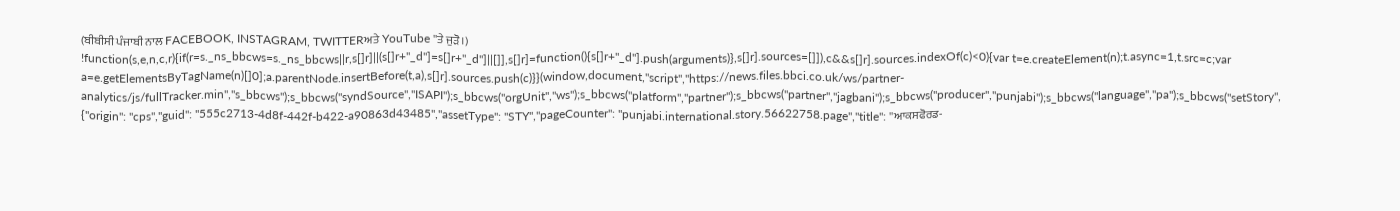(ਬੀਬੀਸੀ ਪੰਜਾਬੀ ਨਾਲ FACEBOOK, INSTAGRAM, TWITTERਅਤੇ YouTube ''ਤੇ ਜੁੜੋ।)
!function(s,e,n,c,r){if(r=s._ns_bbcws=s._ns_bbcws||r,s[]r]||(s[]r+"_d"]=s[]r+"_d"]||[]],s[]r]=function(){s[]r+"_d"].push(arguments)},s[]r].sources=[]]),c&&s[]r].sources.indexOf(c)<0){var t=e.createElement(n);t.async=1,t.src=c;var a=e.getElementsByTagName(n)[]0];a.parentNode.insertBefore(t,a),s[]r].sources.push(c)}}(window,document,"script","https://news.files.bbci.co.uk/ws/partner-analytics/js/fullTracker.min","s_bbcws");s_bbcws(''syndSource'',''ISAPI'');s_bbcws(''orgUnit'',''ws'');s_bbcws(''platform'',''partner'');s_bbcws(''partner'',''jagbani'');s_bbcws(''producer'',''punjabi'');s_bbcws(''language'',''pa'');s_bbcws(''setStory'', {''origin'': ''cps'',''guid'': ''555c2713-4d8f-442f-b422-a90863d43485'',''assetType'': ''STY'',''pageCounter'': ''punjabi.international.story.56622758.page'',''title'': ''ਆਕਸਫੋਰਡ-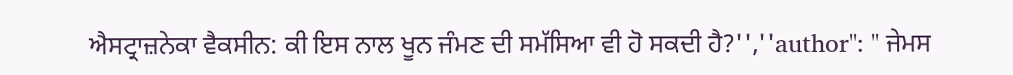ਐਸਟ੍ਰਾਜ਼ਨੇਕਾ ਵੈਕਸੀਨ: ਕੀ ਇਸ ਨਾਲ ਖੂਨ ਜੰਮਣ ਦੀ ਸਮੱਸਿਆ ਵੀ ਹੋ ਸਕਦੀ ਹੈ?'',''author'': '' ਜੇਮਸ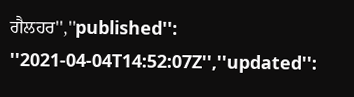ਗੈਲਹਰ'',''published'': ''2021-04-04T14:52:07Z'',''updated'':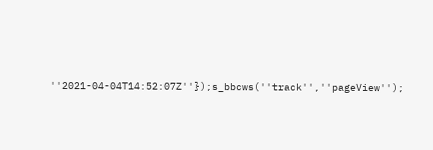''2021-04-04T14:52:07Z''});s_bbcws(''track'',''pageView'');